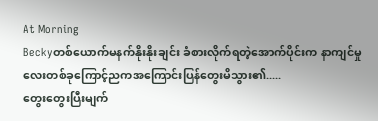At Morning
Beckyတစ်ယောက်မနက်နိုးနိုးချင်း ခံစားလိုက်ရတဲ့အောက်ပိုင်းက နာကျင်မှုလေးတစ်ခုကြောင့်ညကအကြောင်းပြန်တွေးမိသွား၏.....
တွေးတွေးပြီးမျက်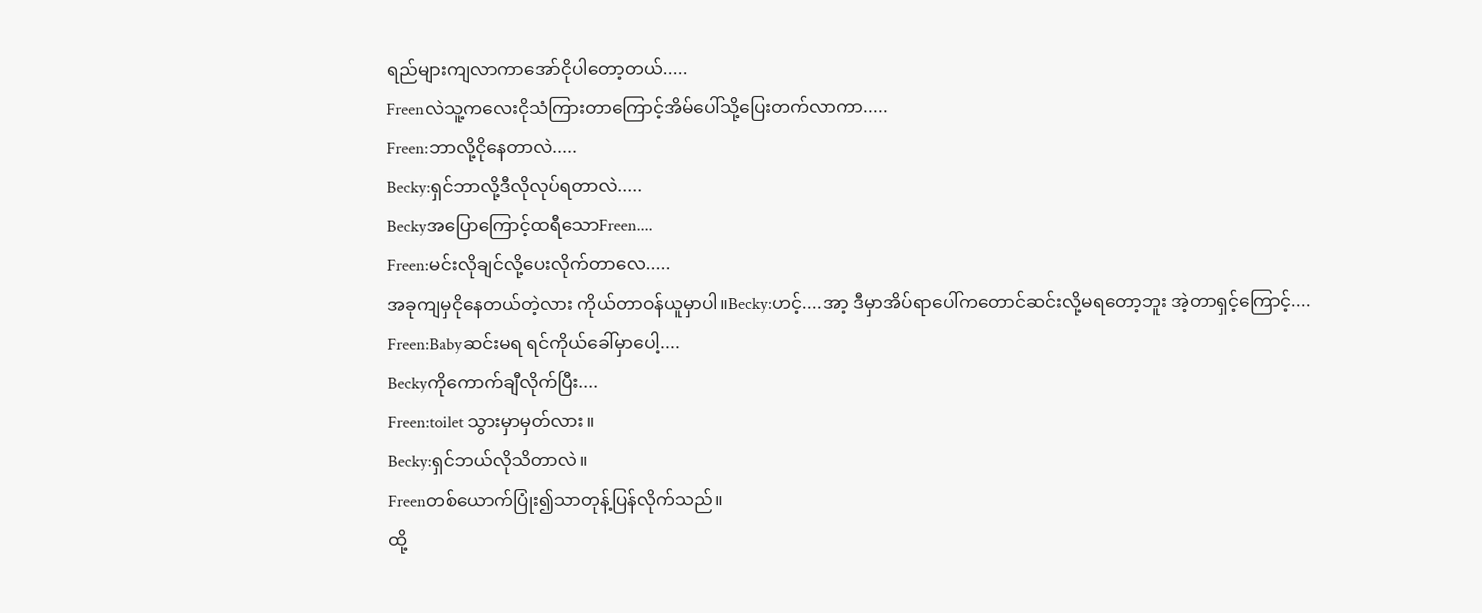ရည်များကျလာကာအော်ငိုပါတော့တယ်.....
Freenလဲသူ့ကလေးငိုသံကြားတာကြောင့်အိမ်ပေါ်သို့ပြေးတက်လာကာ.....
Freen:ဘာလို့ငိုနေတာလဲ.....
Becky:ရှင်ဘာလို့ဒီလိုလုပ်ရတာလဲ.....
Beckyအပြောကြောင့်ထရီသောFreen....
Freen:မင်းလိုချင်လို့ပေးလိုက်တာလေ.....
အခုကျမှငိုနေတယ်တဲ့လား ကိုယ်တာဝန်ယူမှာပါ။Becky:ဟင့်....အာ့ ဒီမှာအိပ်ရာပေါ်ကတောင်ဆင်းလို့မရတော့ဘူး အဲ့တာရှင့်ကြောင့်....
Freen:Babyဆင်းမရ ရင်ကိုယ်ခေါ်မှာပေါ့....
Beckyကိုကောက်ချီလိုက်ပြီး....
Freen:toilet သွားမှာမှတ်လား။
Becky:ရှင်ဘယ်လိုသိတာလဲ။
Freenတစ်ယောက်ပြုံး၍သာတုန့်ပြန်လိုက်သည်။
ထို့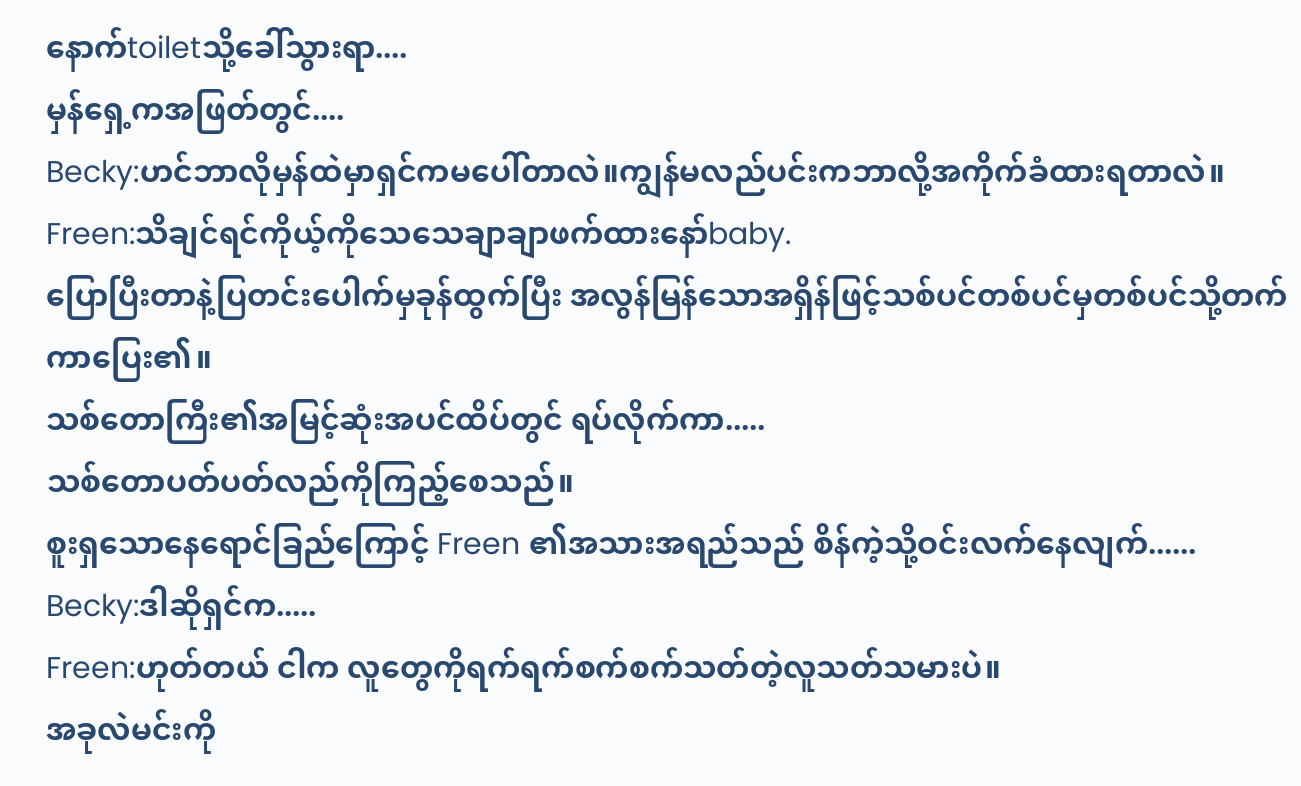နောက်toiletသို့ခေါ်သွားရာ....
မှန်ရှေ့ကအဖြတ်တွင်....
Becky:ဟင်ဘာလိုမှန်ထဲမှာရှင်ကမပေါ်တာလဲ။ကျွန်မလည်ပင်းကဘာလို့အကိုက်ခံထားရတာလဲ။
Freen:သိချင်ရင်ကိုယ့်ကိုသေသေချာချာဖက်ထားနော်baby.
ပြောပြီးတာနဲ့ပြတင်းပေါက်မှခုန်ထွက်ပြီး အလွန်မြန်သောအရှိန်ဖြင့်သစ်ပင်တစ်ပင်မှတစ်ပင်သို့တက်ကာပြေး၏။
သစ်တောကြီး၏အမြင့်ဆုံးအပင်ထိပ်တွင် ရပ်လိုက်ကာ.....
သစ်တောပတ်ပတ်လည်ကိုကြည့်စေသည်။
စူးရှသောနေရောင်ခြည်ကြောင့် Freen ၏အသားအရည်သည် စိန်ကဲ့သို့ဝင်းလက်နေလျက်......
Becky:ဒါဆိုရှင်က.....
Freen:ဟုတ်တယ် ငါက လူတွေကိုရက်ရက်စက်စက်သတ်တဲ့လူသတ်သမားပဲ။
အခုလဲမင်းကို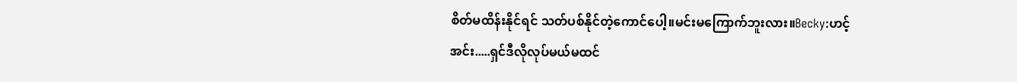စိတ်မထိန်းနိုင်ရင် သတ်ပစ်နိုင်တဲ့ကောင်ပေါ့။မင်းမကြောက်ဘူးလား။Becky:ဟင့်အင်း.....ရှင်ဒီလိုလုပ်မယ်မထင်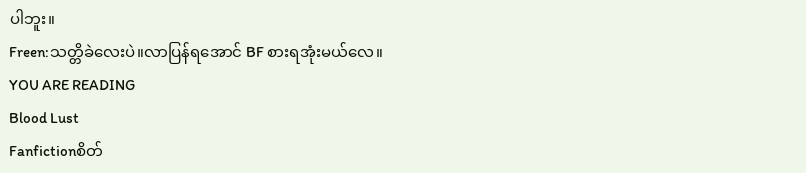ပါဘူး။
Freen:သတ္တိခဲလေးပဲ။လာပြန်ရအောင် BF စားရအုံးမယ်လေ။
YOU ARE READING
Blood Lust
Fanfictionစိတ်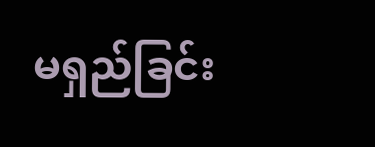မရှည်ခြင်း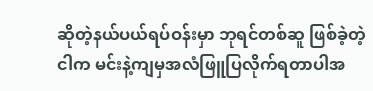ဆိုတဲ့နယ်ပယ်ရပ်ဝန်းမှာ ဘုရင်တစ်ဆူ ဖြစ်ခဲ့တဲ့ငါက မင်းနဲ့ကျမှအလံဖြူပြလိုက်ရတာပါအ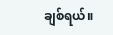ချစ်ရယ်။